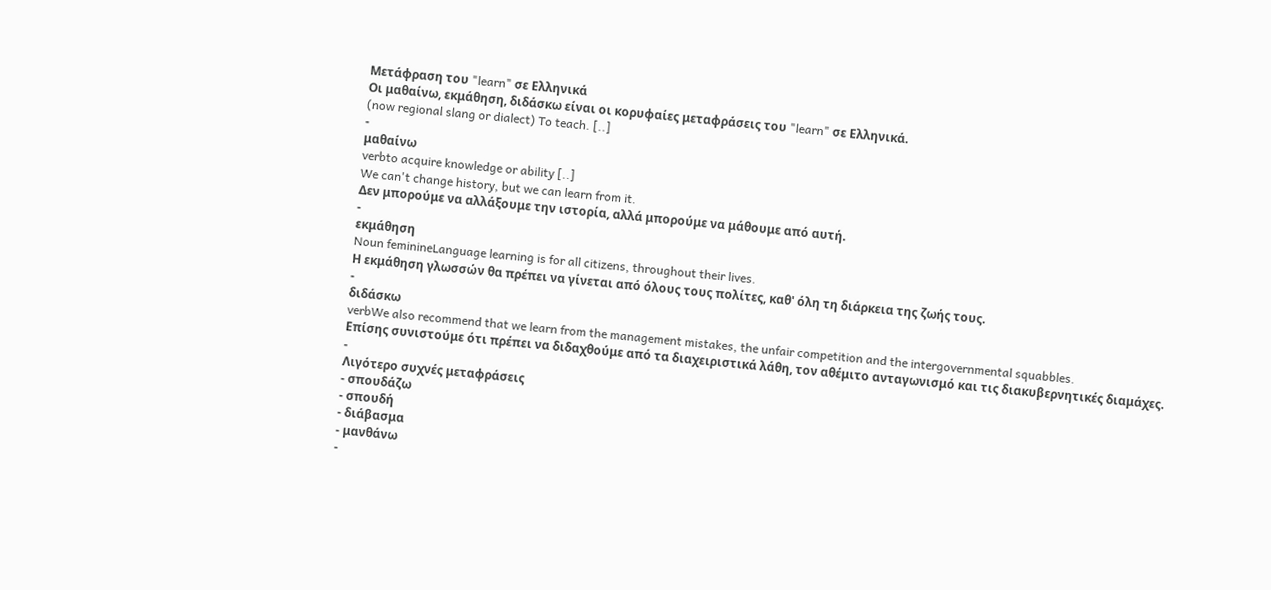Μετάφραση του "learn" σε Ελληνικά
Οι μαθαίνω, εκμάθηση, διδάσκω είναι οι κορυφαίες μεταφράσεις του "learn" σε Ελληνικά.
(now regional slang or dialect) To teach. [..]
-
μαθαίνω
verbto acquire knowledge or ability [..]
We can't change history, but we can learn from it.
Δεν μπορούμε να αλλάξουμε την ιστορία, αλλά μπορούμε να μάθουμε από αυτή.
-
εκμάθηση
Noun feminineLanguage learning is for all citizens, throughout their lives.
Η εκμάθηση γλωσσών θα πρέπει να γίνεται από όλους τους πολίτες, καθ' όλη τη διάρκεια της ζωής τους.
-
διδάσκω
verbWe also recommend that we learn from the management mistakes, the unfair competition and the intergovernmental squabbles.
Επίσης συνιστούμε ότι πρέπει να διδαχθούμε από τα διαχειριστικά λάθη, τον αθέμιτο ανταγωνισμό και τις διακυβερνητικές διαμάχες.
-
Λιγότερο συχνές μεταφράσεις
- σπουδάζω
- σπουδή
- διάβασμα
- μανθάνω
-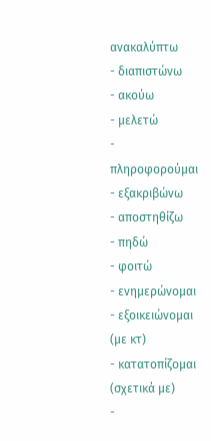ανακαλύπτω
- διαπιστώνω
- ακούω
- μελετώ
- πληροφορούμαι
- εξακριβώνω
- αποστηθίζω
- πηδώ
- φοιτώ
- ενημερώνομαι
- εξοικειώνομαι (με κτ)
- κατατοπίζομαι (σχετικά με)
-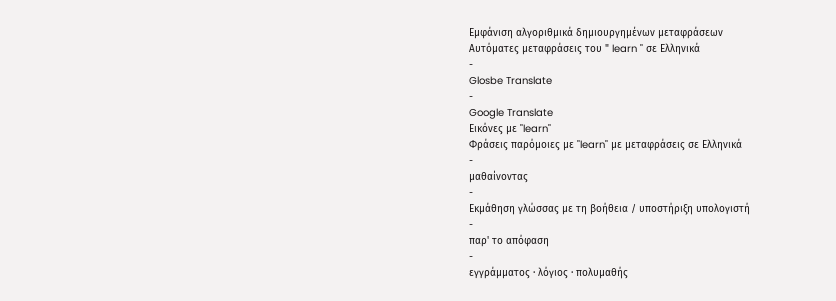Εμφάνιση αλγοριθμικά δημιουργημένων μεταφράσεων
Αυτόματες μεταφράσεις του " learn " σε Ελληνικά
-
Glosbe Translate
-
Google Translate
Εικόνες με "learn"
Φράσεις παρόμοιες με "learn" με μεταφράσεις σε Ελληνικά
-
μαθαίνοντας
-
Εκμάθηση γλώσσας με τη βοήθεια / υποστήριξη υπολογιστή
-
παρ' το απόφαση
-
εγγράμματος · λόγιος · πολυμαθής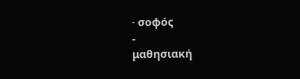· σοφός
-
μαθησιακή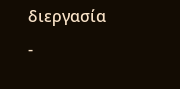διεργασία
-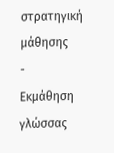στρατηγική μάθησης
-
Εκμάθηση γλώσσας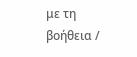με τη βοήθεια /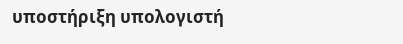υποστήριξη υπολογιστή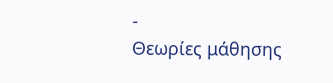-
Θεωρίες μάθησης